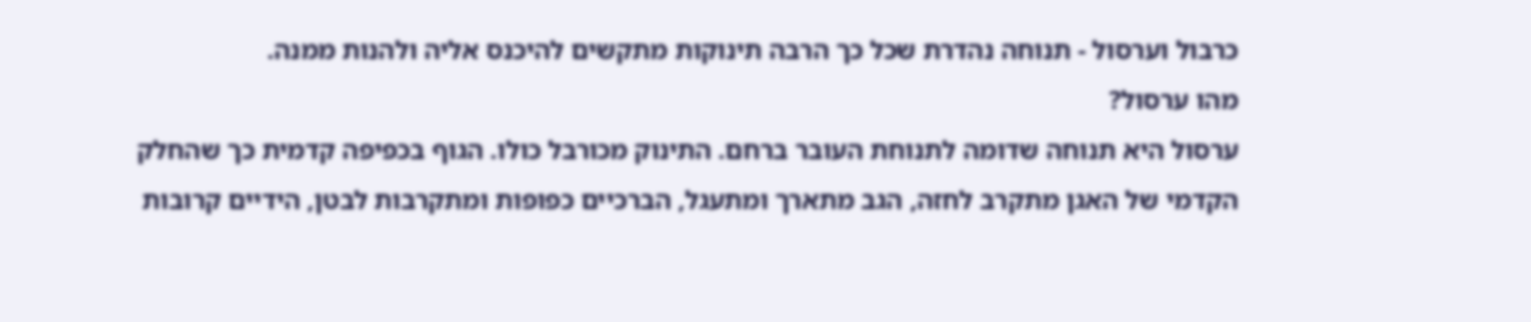כרבול וערסול - תנוחה נהדרת שכל כך הרבה תינוקות מתקשים להיכנס אליה ולהנות ממנה.
מהו ערסול?
ערסול היא תנוחה שדומה לתנוחת העובר ברחם. התינוק מכורבל כולו. הגוף בכפיפה קדמית כך שהחלק הקדמי של האגן מתקרב לחזה, הגב מתארך ומתעגל, הברכיים כפופות ומתקרבות לבטן, הידיים קרובות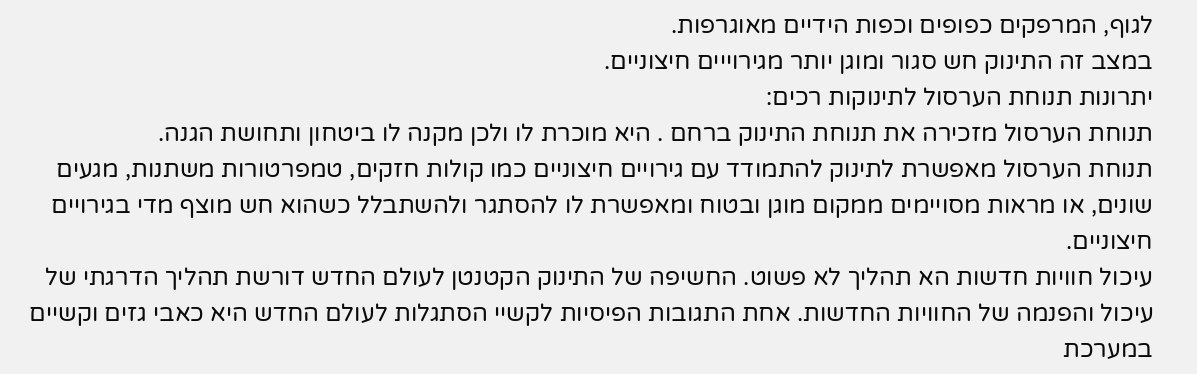לגוף, המרפקים כפופים וכפות הידיים מאוגרפות.
במצב זה התינוק חש סגור ומוגן יותר מגירוייים חיצוניים.
יתרונות תנוחת הערסול לתינוקות רכים:
תנוחת הערסול מזכירה את תנוחת התינוק ברחם . היא מוכרת לו ולכן מקנה לו ביטחון ותחושת הגנה.
תנוחת הערסול מאפשרת לתינוק להתמודד עם גירויים חיצוניים כמו קולות חזקים, טמפרטורות משתנות, מגעים שונים, או מראות מסויימים ממקום מוגן ובטוח ומאפשרת לו להסתגר ולהשתבלל כשהוא חש מוצף מדי בגירויים חיצוניים.
עיכול חוויות חדשות הא תהליך לא פשוט. החשיפה של התינוק הקטנטן לעולם החדש דורשת תהליך הדרגתי של עיכול והפנמה של החוויות החדשות. אחת התגובות הפיסיות לקשיי הסתגלות לעולם החדש היא כאבי גזים וקשיים במערכת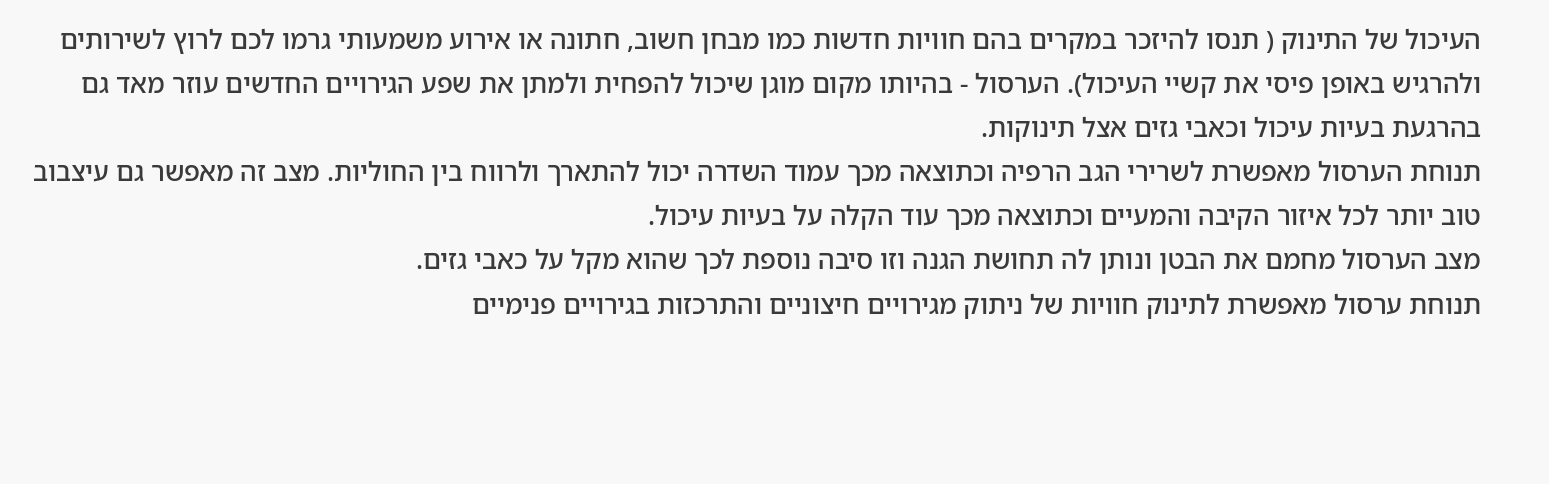העיכול של התינוק ( תנסו להיזכר במקרים בהם חוויות חדשות כמו מבחן חשוב, חתונה או אירוע משמעותי גרמו לכם לרוץ לשירותים ולהרגיש באופן פיסי את קשיי העיכול). הערסול - בהיותו מקום מוגן שיכול להפחית ולמתן את שפע הגירויים החדשים עוזר מאד גם בהרגעת בעיות עיכול וכאבי גזים אצל תינוקות.
תנוחת הערסול מאפשרת לשרירי הגב הרפיה וכתוצאה מכך עמוד השדרה יכול להתארך ולרווח בין החוליות. מצב זה מאפשר גם עיצבוב טוב יותר לכל איזור הקיבה והמעיים וכתוצאה מכך עוד הקלה על בעיות עיכול.
מצב הערסול מחמם את הבטן ונותן לה תחושת הגנה וזו סיבה נוספת לכך שהוא מקל על כאבי גזים.
תנוחת ערסול מאפשרת לתינוק חוויות של ניתוק מגירויים חיצוניים והתרכזות בגירויים פנימיים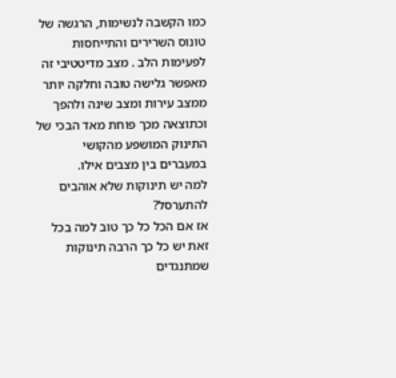כמו הקשבה לנשימות, הרגשה של טונוס השרירים והתייחסות לפעימות הלב . מצב מדיטטיבי זה מאפשר גלישה טובה וחלקה יותר ממצב עירות ומצב שינה ולהפך וכתוצאה מכך פוחת מאד הבכי של התינוק המושפע מהקושי במעברים בין מצבים אילו.
למה יש תינוקות שלא אוהבים להתערסל?
אז אם הכל כל כך טוב למה בכל זאת יש כל כך הרבה תינוקות שמתנגדים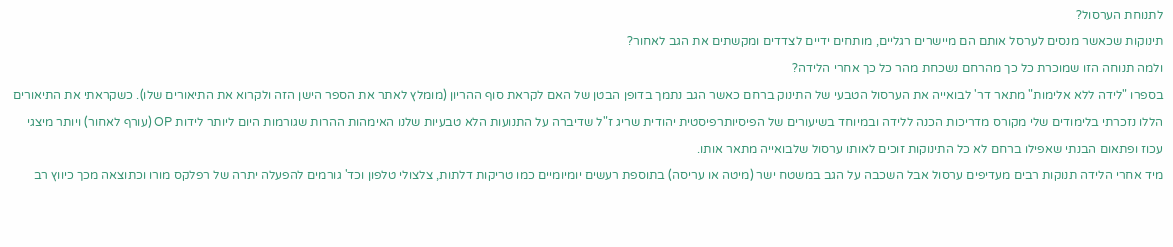לתנוחת הערסול?
תינוקות שכאשר מנסים לערסל אותם הם מיישרים רגליים, מותחים ידיים לצדדים ומקשתים את הגב לאחור?
ולמה תנוחה הזו שמוכרת כל כך מהרחם נשכחת מהר כל כך אחרי הלידה?
בספרו "לידה ללא אלימות" מתאר דר' לבואייה את הערסול הטבעי של התינוק ברחם כאשר הגב נתמך בדופן הבטן של האם לקראת סוף ההריון (מומלץ לאתר את הספר הישן הזה ולקרוא את התיאורים שלו). כשקראתי את התיאורים הללו נזכרתי בלימודים שלי מקורס מדריכות הכנה ללידה ובמיוחד בשיעורים של הפיסיותרפיסטית יהודית שריג ז"ל שדיברה על התנועות הלא טבעיות שלנו האימהות ההרות שגורמות היום ליותר לידות OP (עורף לאחור) ויותר מיצגי עכוז ופתאום הבנתי שאפילו ברחם לא כל התינוקות זוכים לאותו ערסול שלבואייה מתאר אותו.
מיד אחרי הלידה תנוקות רבים מעדיפים ערסול אבל השכבה על הגב במשטח ישר (מיטה או עריסה) בתוספת רעשים יומיומיים כמו טריקות דלתות, צלצולי טלפון וכד' גורמים להפעלה יתרה של רפלקס מורו וכתוצאה מכך כיווץ רב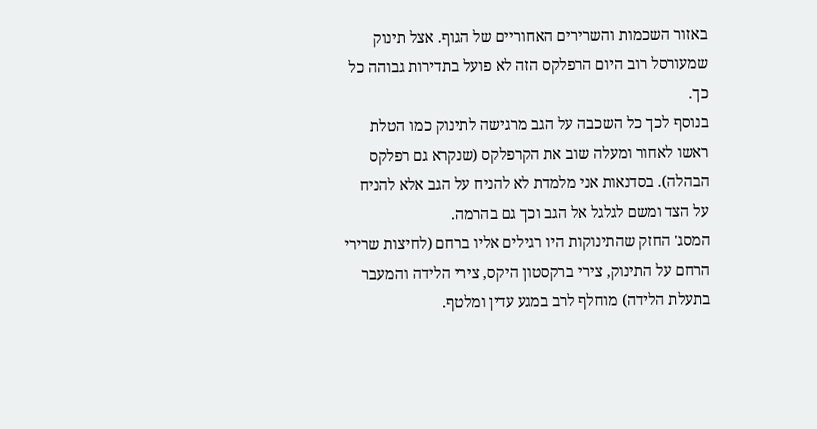באזור השכמות והשרירים האחוריים של הגוף. אצל תינוק שמעורסל רוב היום הרפלקס הזה לא פועל בתדירות גבוהה כל כך.
בנוסף לכך כל השכבה על הגב מרגישה לתינוק כמו הטלת ראשו לאחור ומעלה שוב את הקרפלקס (שנקרא גם רפלקס הבהלה). בסדנאות אני מלמדת לא להניח על הגב אלא להניח על הצד ומשם לגלגל אל הגב וכך גם בהרמה.
המסג' החזק שהתינוקות היו רגילים אליו ברחם (לחיצות שרירי הרחם על התינוק, צירי ברקסטון היקס, צירי הלידה והמעבר בתעלת הלידה) מוחלף לרב במגע עדין ומלטף.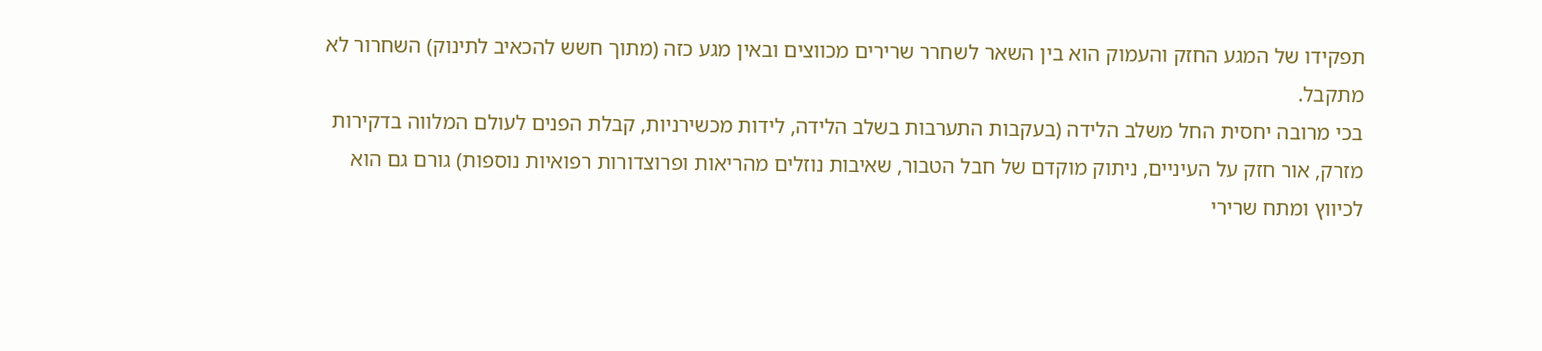תפקידו של המגע החזק והעמוק הוא בין השאר לשחרר שרירים מכווצים ובאין מגע כזה (מתוך חשש להכאיב לתינוק) השחרור לא מתקבל.
בכי מרובה יחסית החל משלב הלידה (בעקבות התערבות בשלב הלידה, לידות מכשירניות, קבלת הפנים לעולם המלווה בדקירות מזרק, אור חזק על העיניים, ניתוק מוקדם של חבל הטבור, שאיבות נוזלים מהריאות ופרוצדורות רפואיות נוספות) גורם גם הוא לכיווץ ומתח שרירי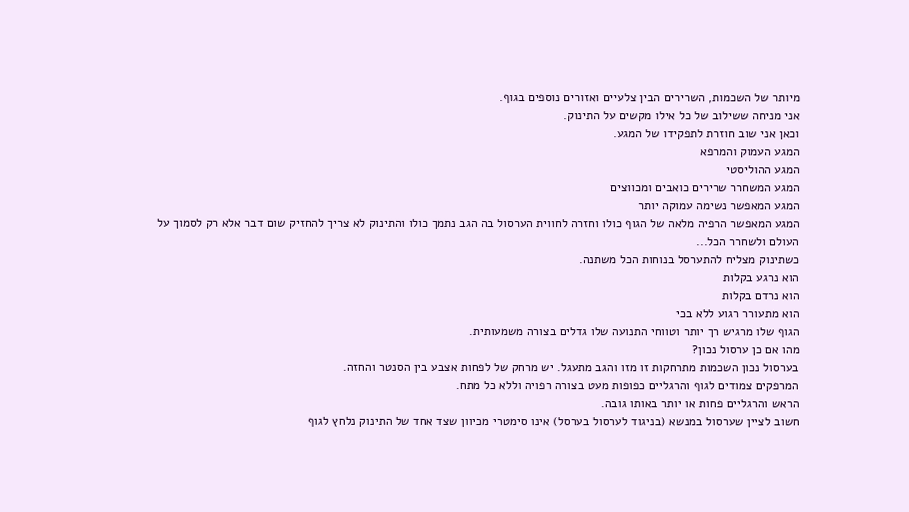מיותר של השכמות, השרירים הבין צלעיים ואזורים נוספים בגוף.
אני מניחה ששילוב של כל אילו מקשים על התינוק.
וכאן אני שוב חוזרת לתפקידו של המגע.
המגע העמוק והמרפא
המגע ההוליסטי
המגע המשחרר שרירים כואבים ומכווצים
המגע המאפשר נשימה עמוקה יותר
המגע המאפשר הרפיה מלאה של הגוף כולו וחזרה לחווית הערסול בה הגב נתמך כולו והתינוק לא צריך להחזיק שום דבר אלא רק לסמוך על העולם ולשחרר הכל...
כשתינוק מצליח להתערסל בנוחות הכל משתנה.
הוא נרגע בקלות
הוא נרדם בקלות
הוא מתעורר רגוע ללא בכי
הגוף שלו מרגיש רך יותר וטווחי התנועה שלו גדלים בצורה משמעותית.
מהו אם כן ערסול נכון?
בערסול נכון השכמות מתרחקות זו מזו והגב מתעגל. יש מרחק של לפחות אצבע בין הסנטר והחזה.
המרפקים צמודים לגוף והרגליים כפופות מעט בצורה רפויה וללא כל מתח.
הראש והרגליים פחות או יותר באותו גובה.
חשוב לציין שערסול במנשא (בניגוד לערסול בערסל) אינו סימטרי מכיוון שצד אחד של התינוק נלחץ לגוף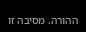ההורה. מסיבה זו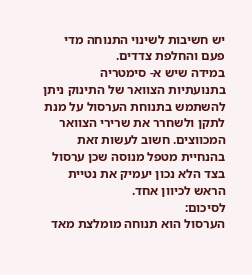יש חשיבות לשינוי התנוחה מדי פעם והחלפת צדדים.
במידה שיש א- סימטריה בתנועתיות הצוואר של התינוק ניתן להשתמש בתנוחת הערסול על מנת לתקן ולשחרר את שרירי הצוואר המכווצים. חשוב לעשות זאת בהנחיית מטפל מנוסה שכן ערסול בצד הלא נכון יעמיק את נטיית הראש לכיוון אחד.
לסיכום:
הערסול הוא תנוחה מומלצת מאד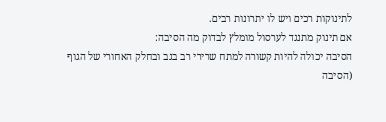לתינוקות רכים ויש לו יתרונות רבים.
אם תינוק מתנגד לערסול מומלץ לבדוק מה הסיבה:
הסיבה יכולה להיות קשורה למתח שרירי רב בגב ובחלק האחורי של הגוף (הסיבה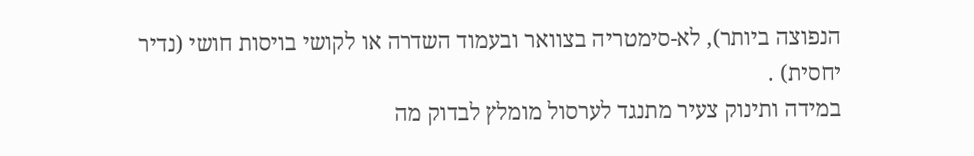הנפוצה ביותר), לא-סימטריה בצוואר ובעמוד השדרה או לקושי בויסות חושי (נדיר יחסית) .
במידה ותינוק צעיר מתנגד לערסול מומלץ לבדוק מה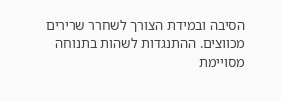הסיבה ובמידת הצורך לשחרר שרירים מכווצים. ההתנגדות לשהות בתנוחה מסויימת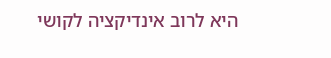היא לרוב אינדיקציה לקושי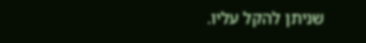שניתן להקל עליו.